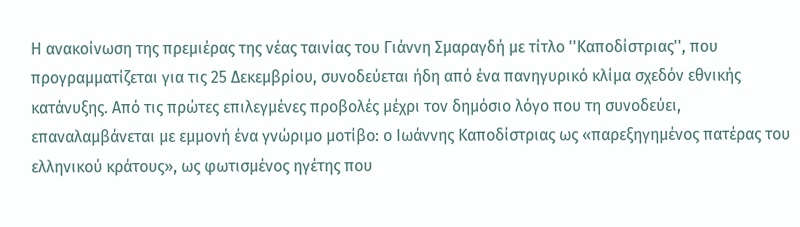Η ανακοίνωση της πρεμιέρας της νέας ταινίας του Γιάννη Σμαραγδή με τίτλο ''Καποδίστριας'', που προγραμματίζεται για τις 25 Δεκεμβρίου, συνοδεύεται ήδη από ένα πανηγυρικό κλίμα σχεδόν εθνικής κατάνυξης. Από τις πρώτες επιλεγμένες προβολές μέχρι τον δημόσιο λόγο που τη συνοδεύει, επαναλαμβάνεται με εμμονή ένα γνώριμο μοτίβο: ο Ιωάννης Καποδίστριας ως «παρεξηγημένος πατέρας του ελληνικού κράτους», ως φωτισμένος ηγέτης που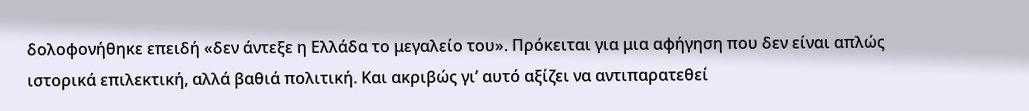δολοφονήθηκε επειδή «δεν άντεξε η Ελλάδα το μεγαλείο του». Πρόκειται για μια αφήγηση που δεν είναι απλώς ιστορικά επιλεκτική, αλλά βαθιά πολιτική. Και ακριβώς γι’ αυτό αξίζει να αντιπαρατεθεί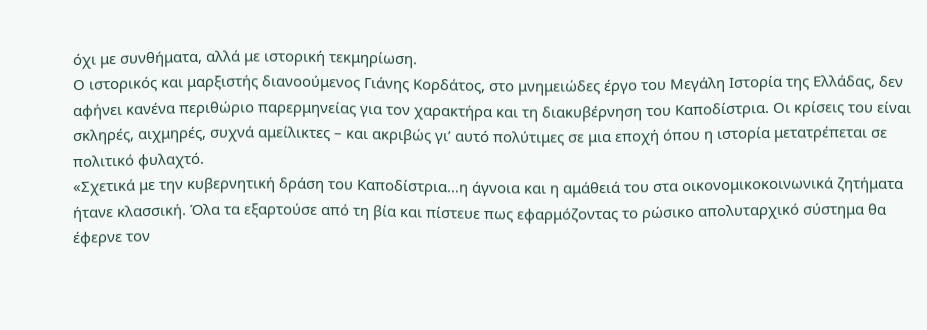όχι με συνθήματα, αλλά με ιστορική τεκμηρίωση.
Ο ιστορικός και μαρξιστής διανοούμενος Γιάνης Κορδάτος, στο μνημειώδες έργο του Μεγάλη Ιστορία της Ελλάδας, δεν αφήνει κανένα περιθώριο παρερμηνείας για τον χαρακτήρα και τη διακυβέρνηση του Καποδίστρια. Οι κρίσεις του είναι σκληρές, αιχμηρές, συχνά αμείλικτες – και ακριβώς γι’ αυτό πολύτιμες σε μια εποχή όπου η ιστορία μετατρέπεται σε πολιτικό φυλαχτό.
«Σχετικά με την κυβερνητική δράση του Καποδίστρια…η άγνοια και η αμάθειά του στα οικονομικοκοινωνικά ζητήματα ήτανε κλασσική. Όλα τα εξαρτούσε από τη βία και πίστευε πως εφαρμόζοντας το ρώσικο απολυταρχικό σύστημα θα έφερνε τον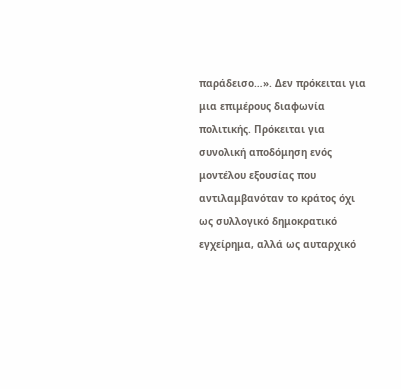παράδεισο…». Δεν πρόκειται για μια επιμέρους διαφωνία πολιτικής. Πρόκειται για συνολική αποδόμηση ενός μοντέλου εξουσίας που αντιλαμβανόταν το κράτος όχι ως συλλογικό δημοκρατικό εγχείρημα, αλλά ως αυταρχικό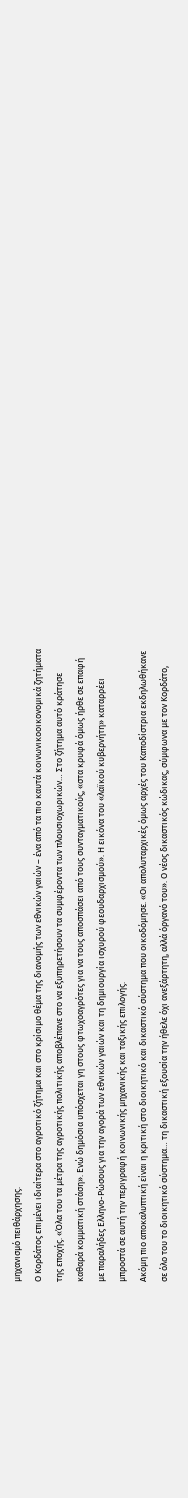μηχανισμό πειθάρχησης.
Ο Κορδάτος επιμένει ιδιαίτερα στο αγροτικό ζήτημα και στο κρίσιμο θέμα της διανομής των εθνικών γαιών – ένα από τα πιο καυτά κοινωνικοοικονομικά ζητήματα της εποχής. «Όλα του τα μέτρα της αγροτικής πολιτικής αποβλέπανε στο να εξυπηρετήσουν τα συμφέροντα των πλουσιοχωρικών… Στο ζήτημα αυτό κράτησε καθαρά κομματική στάση». Ενώ δημόσια υπόσχεται γη στους φτωχοαγρότες για να τους αποσπάσει από τους συνταγματικούς, «στα κρυφά όμως ήρθε σε επαφή με παραλήδες Ελληνο-Ρώσους για την αγορά των εθνικών γαιών και τη δημιουργία ισχυρού φεουδαρχισμού». Η εικόνα του «λαϊκού κυβερνήτη» καταρρέει μπροστά σε αυτή την περιγραφή κοινωνικής μηχανικής και ταξικής επιλογής.
Ακόμη πιο αποκαλυπτική είναι η κριτική στο διοικητικό και δικαστικό σύστημα που οικοδόμησε. «Οι απολυταρχικές όμως αρχές του Καποδίστρια εκδηλωθήκανε σε όλο του το διοικητικό σύστημα… τη δικαστική εξουσία την ήθελε όχι ανεξάρτητη, αλλά όργανό του». Ο νέος δικαστικός κώδικας, σύμφωνα με τον Κορδάτο,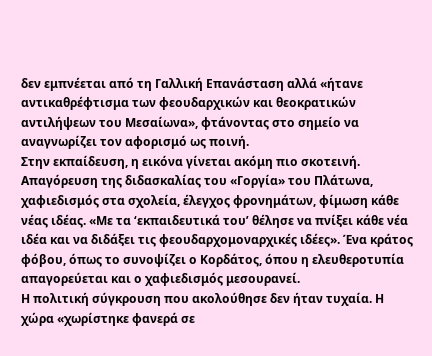δεν εμπνέεται από τη Γαλλική Επανάσταση αλλά «ήτανε αντικαθρέφτισμα των φεουδαρχικών και θεοκρατικών αντιλήψεων του Μεσαίωνα», φτάνοντας στο σημείο να αναγνωρίζει τον αφορισμό ως ποινή.
Στην εκπαίδευση, η εικόνα γίνεται ακόμη πιο σκοτεινή. Απαγόρευση της διδασκαλίας του «Γοργία» του Πλάτωνα, χαφιεδισμός στα σχολεία, έλεγχος φρονημάτων, φίμωση κάθε νέας ιδέας. «Με τα ‘εκπαιδευτικά του’ θέλησε να πνίξει κάθε νέα ιδέα και να διδάξει τις φεουδαρχομοναρχικές ιδέες». Ένα κράτος φόβου, όπως το συνοψίζει ο Κορδάτος, όπου η ελευθεροτυπία απαγορεύεται και ο χαφιεδισμός μεσουρανεί.
Η πολιτική σύγκρουση που ακολούθησε δεν ήταν τυχαία. Η χώρα «χωρίστηκε φανερά σε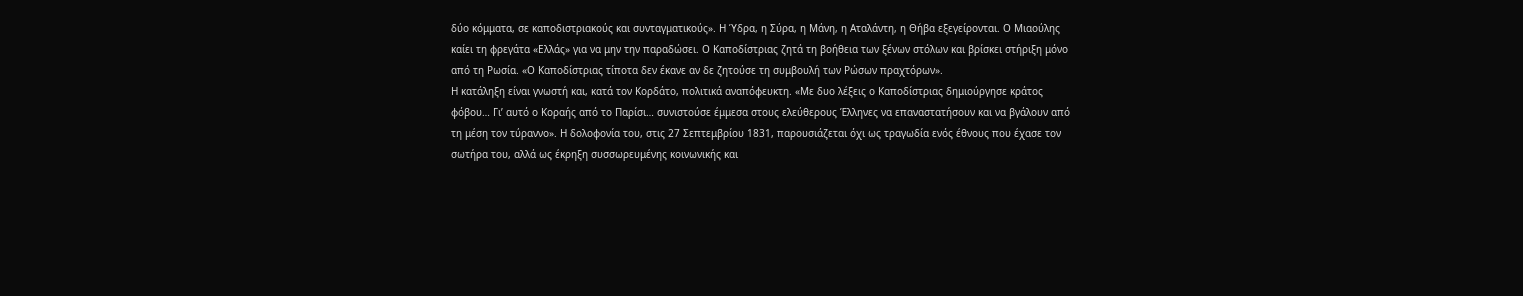δύο κόμματα, σε καποδιστριακούς και συνταγματικούς». Η Ύδρα, η Σύρα, η Μάνη, η Αταλάντη, η Θήβα εξεγείρονται. Ο Μιαούλης καίει τη φρεγάτα «Ελλάς» για να μην την παραδώσει. Ο Καποδίστριας ζητά τη βοήθεια των ξένων στόλων και βρίσκει στήριξη μόνο από τη Ρωσία. «Ο Καποδίστριας τίποτα δεν έκανε αν δε ζητούσε τη συμβουλή των Ρώσων πραχτόρων».
Η κατάληξη είναι γνωστή και, κατά τον Κορδάτο, πολιτικά αναπόφευκτη. «Με δυο λέξεις ο Καποδίστριας δημιούργησε κράτος φόβου… Γι’ αυτό ο Κοραής από το Παρίσι… συνιστούσε έμμεσα στους ελεύθερους Έλληνες να επαναστατήσουν και να βγάλουν από τη μέση τον τύραννο». Η δολοφονία του, στις 27 Σεπτεμβρίου 1831, παρουσιάζεται όχι ως τραγωδία ενός έθνους που έχασε τον σωτήρα του, αλλά ως έκρηξη συσσωρευμένης κοινωνικής και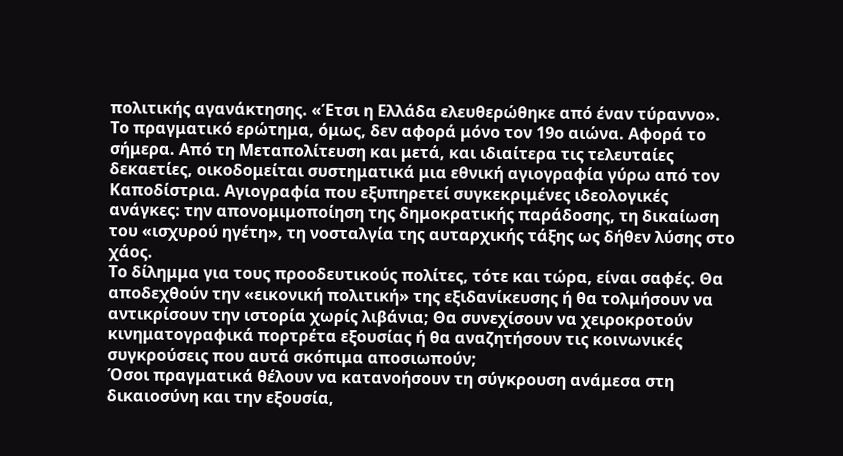πολιτικής αγανάκτησης. «Έτσι η Ελλάδα ελευθερώθηκε από έναν τύραννο».
Το πραγματικό ερώτημα, όμως, δεν αφορά μόνο τον 19ο αιώνα. Αφορά το σήμερα. Από τη Μεταπολίτευση και μετά, και ιδιαίτερα τις τελευταίες δεκαετίες, οικοδομείται συστηματικά μια εθνική αγιογραφία γύρω από τον Καποδίστρια. Αγιογραφία που εξυπηρετεί συγκεκριμένες ιδεολογικές ανάγκες: την απονομιμοποίηση της δημοκρατικής παράδοσης, τη δικαίωση του «ισχυρού ηγέτη», τη νοσταλγία της αυταρχικής τάξης ως δήθεν λύσης στο χάος.
Το δίλημμα για τους προοδευτικούς πολίτες, τότε και τώρα, είναι σαφές. Θα αποδεχθούν την «εικονική πολιτική» της εξιδανίκευσης ή θα τολμήσουν να αντικρίσουν την ιστορία χωρίς λιβάνια; Θα συνεχίσουν να χειροκροτούν κινηματογραφικά πορτρέτα εξουσίας ή θα αναζητήσουν τις κοινωνικές συγκρούσεις που αυτά σκόπιμα αποσιωπούν;
Όσοι πραγματικά θέλουν να κατανοήσουν τη σύγκρουση ανάμεσα στη δικαιοσύνη και την εξουσία,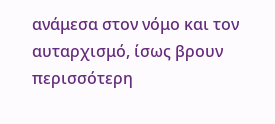ανάμεσα στον νόμο και τον αυταρχισμό, ίσως βρουν περισσότερη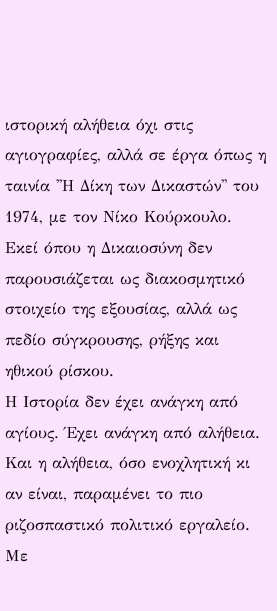ιστορική αλήθεια όχι στις αγιογραφίες, αλλά σε έργα όπως η ταινία ''Η Δίκη των Δικαστών'' του 1974, με τον Νίκο Κούρκουλο. Εκεί όπου η Δικαιοσύνη δεν παρουσιάζεται ως διακοσμητικό στοιχείο της εξουσίας, αλλά ως πεδίο σύγκρουσης, ρήξης και ηθικού ρίσκου.
Η Ιστορία δεν έχει ανάγκη από αγίους. Έχει ανάγκη από αλήθεια. Και η αλήθεια, όσο ενοχλητική κι αν είναι, παραμένει το πιο ριζοσπαστικό πολιτικό εργαλείο.
Με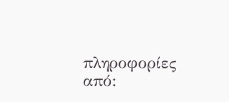πληροφορίες από: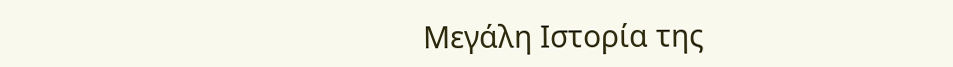Μεγάλη Ιστορία της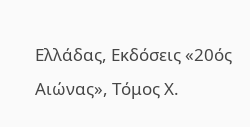Ελλάδας, Εκδόσεις «20ός Αιώνας», Τόμος Χ.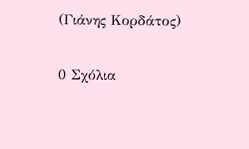(Γιάνης Κορδάτος)

0 Σχόλια